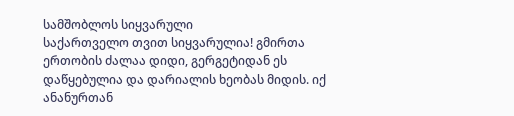სამშობლოს სიყვარული
საქართველო თვით სიყვარულია! გმირთა ერთობის ძალაა დიდი, გერგეტიდან ეს დაწყებულია და დარიალის ხეობას მიდის. იქ ანანურთან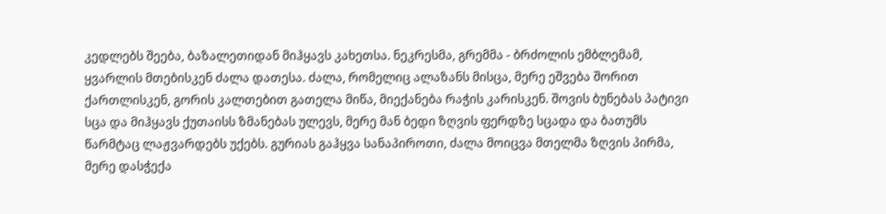კედლებს შეება, ბაზალეთიდან მიჰყავს კახეთსა. ნეკრესმა, გრემმა - ბრძოლის ემბლემამ, ყვარლის მთებისკენ ძალა დათესა. ძალა, რომელიც ალაზანს მისცა, მერე ეშვება შორით ქართლისკენ, გორის კალთებით გათელა მიწა, მიექანება რაჭის კარისკენ. შოვის ბუნებას პატივი სცა და მიჰყავს ქუთაისს ზმანებას ულევს, მერე მან ბედი ზღვის ფერდზე სცადა და ბათუმს წარმტაც ლაჟვარდებს უქებს. გურიას გაჰყვა სანაპიროთი, ძალა მოიცვა მთელმა ზღვის პირმა, მერე დასჭექა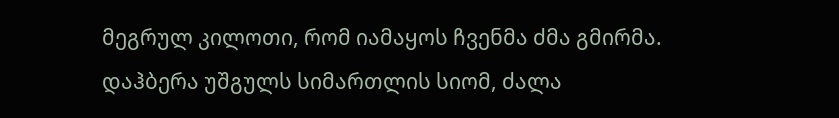მეგრულ კილოთი, რომ იამაყოს ჩვენმა ძმა გმირმა. დაჰბერა უშგულს სიმართლის სიომ, ძალა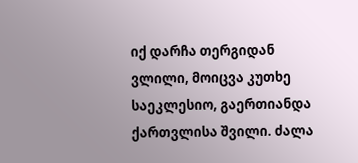იქ დარჩა თერგიდან ვლილი, მოიცვა კუთხე საეკლესიო, გაერთიანდა ქართვლისა შვილი. ძალა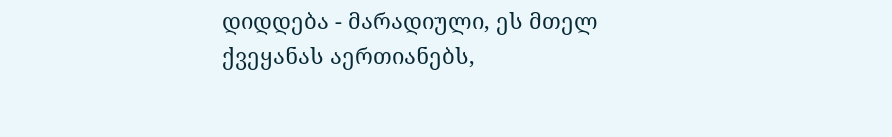დიდდება - მარადიული, ეს მთელ ქვეყანას აერთიანებს,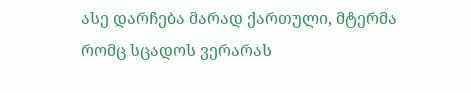ასე დარჩება მარად ქართული, მტერმა რომც სცადოს ვერარას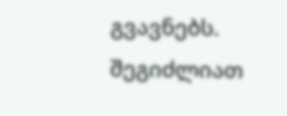გვავნებს.
შეგიძლიათ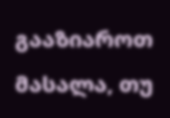გააზიაროთ მასალა, თუ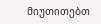მიუთითებთ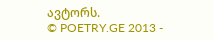ავტორს.
© POETRY.GE 2013 -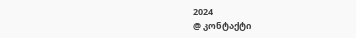2024
@ კონტაქტი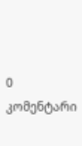0 კომენტარი